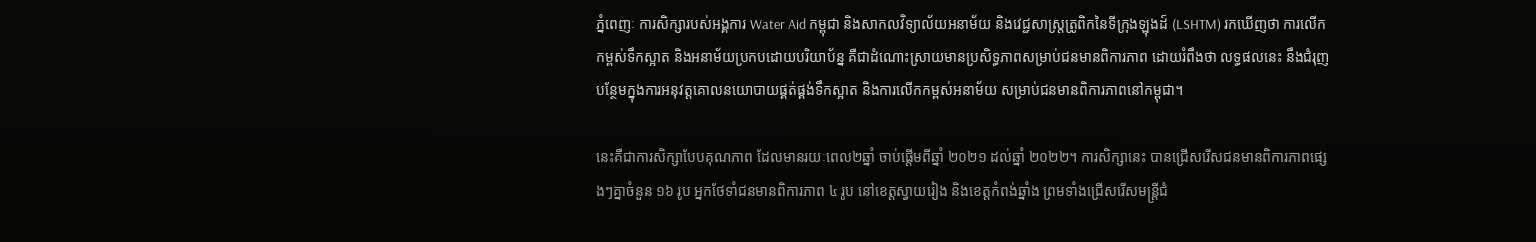ភ្នំពេញៈ ការសិក្សារបស់អង្គការ Water Aid កម្ពុជា និងសាកលវិទ្យាល័យអនាម័យ និងវេជ្ជសាស្ត្រត្រូពិកនៃទីក្រុងឡុងដ៍ (LSHTM) រកឃើញថា ការលើកកម្ពស់ទឹកស្អាត និងអនាម័យប្រកបដោយបរិយាប័ន្ន គឺជាដំណោះស្រាយមានប្រសិទ្ធភាពសម្រាប់ជនមានពិការភាព ដោយរំពឹងថា លទ្ធផលនេះ នឹងជំរុញបន្ថែមក្នុងការអនុវត្តគោលនយោបាយផ្គត់ផ្គង់ទឹកស្អាត និងការលើកកម្ពស់អនាម័យ សម្រាប់ជនមានពិការភាពនៅកម្ពុជា។

នេះគឺជាការសិក្សាបែបគុណភាព ដែលមានរយៈពេល២ឆ្នាំ ចាប់ផ្តើមពីឆ្នាំ ២០២១ ដល់ឆ្នាំ ២០២២។ ការសិក្សានេះ បានជ្រើសរើសជនមានពិការភាពផ្សេងៗគ្នាចំនួន ១៦ រូប អ្នកថែទាំជនមានពិការភាព ៤ រូប នៅខេត្តស្វាយរៀង និងខេត្តកំពង់ឆ្នាំង ព្រមទាំងជ្រើសរើសមន្ត្រីជំ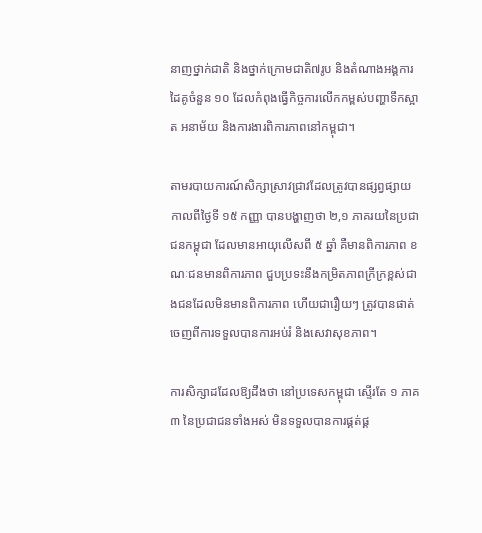នាញថ្នាក់ជាតិ និងថ្នាក់ក្រោមជាតិ៧រូប និងតំណាងអង្គការដៃគូចំនួន ១០ ដែលកំពុងធ្វើកិច្ចការលើកកម្ពស់បញ្ហាទឹកស្អាត អនាម័យ និងការងារពិការភាពនៅកម្ពុជា។

តាមរបាយការណ៍សិក្សាស្រាវជ្រាវដែលត្រូវបានផ្សព្វផ្សាយកាលពីថ្ងៃទី ១៥ កញ្ញា បានបង្ហាញថា ២,១ ភាគរយនៃប្រជាជនកម្ពុជា ដែលមានអាយុលើសពី ៥ ឆ្នាំ គឺមានពិការភាព ខណៈជនមានពិការភាព ជួបប្រទះនឹងកម្រិតភាពក្រីក្រខ្ពស់ជាងជនដែលមិនមានពិការភាព ហើយជារឿយៗ ត្រូវបានផាត់ចេញពីការទទួលបានការអប់រំ និងសេវាសុខភាព។

ការសិក្សាដដែលឱ្យដឹងថា នៅប្រទេសកម្ពុជា ស្ទើរតែ ១ ភាគ ៣ នៃប្រជាជនទាំងអស់ មិនទទួលបានការផ្គត់ផ្គ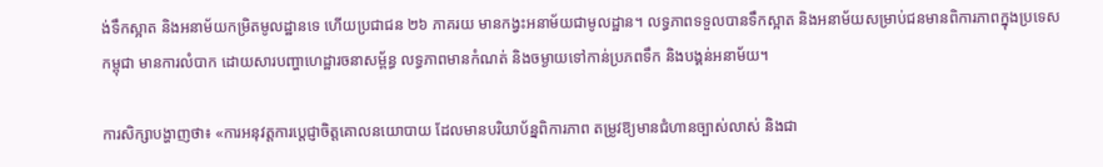ង់ទឹកស្អាត និងអនាម័យកម្រិតមូលដ្ឋានទេ ហើយប្រជាជន ២៦ ភាគរយ មានកង្វះអនាម័យជាមូលដ្ឋាន។ លទ្ធភាពទទួលបានទឹកស្អាត និងអនាម័យសម្រាប់ជនមានពិការភាពក្នុងប្រទេសកម្ពុជា មានការលំបាក ដោយសារបញ្ហាហេដ្ឋារចនាសម្ព័ន្ធ លទ្ធភាពមានកំណត់ និងចម្ងាយទៅកាន់ប្រភពទឹក និងបង្គន់អនាម័យ។

ការសិក្សាបង្ហាញថា៖ «ការអនុវត្តការប្ដេជ្ញាចិត្តគោលនយោបាយ ដែលមានបរិយាប័ន្នពិការភាព តម្រូវឱ្យមានជំហានច្បាស់លាស់ និងជា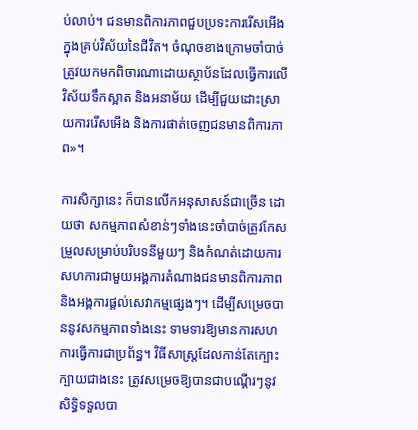ប់លាប់។ ជនមានពិការភាពជួបប្រទះការរើសអើងក្នុងគ្រប់វិស័យនៃជីវិត។ ចំណុចខាងក្រោមចាំបាច់ត្រូវយកមកពិចារណាដោយស្ថាប័នដែលធ្វើការលើវិស័យទឹកស្អាត និងអនាម័យ ដើម្បីជួយដោះស្រាយការរើសអើង និងការផាត់ចេញជនមានពិការភាព»។

ការសិក្សានេះ ក៏បានលើកអនុសាសន៍ជាច្រើន ដោយថា សកម្មភាពសំខាន់ៗទាំងនេះចាំបាច់ត្រូវកែសម្រួលសម្រាប់បរិបទនីមួយៗ និងកំណត់ដោយការសហការជាមួយអង្គការតំណាងជនមានពិការភាព និងអង្គការផ្តល់សេវាកម្មផ្សេងៗ។ ដើម្បីសម្រេចបាននូវសកម្មភាពទាំងនេះ ទាមទារឱ្យមានការសហការធ្វើការជាប្រព័ន្ធ។ វិធីសាស្ត្រដែលកាន់តែក្បោះក្បាយជាងនេះ ត្រូវសម្រេចឱ្យបានជាបណ្ដើរៗនូវសិទ្ធិទទួលបា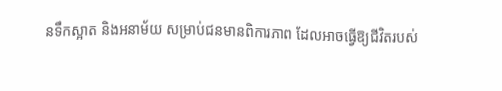នទឹកស្អាត និងអនាម័យ សម្រាប់ជនមានពិការភាព ដែលអាចធ្វើឱ្យជីវិតរបស់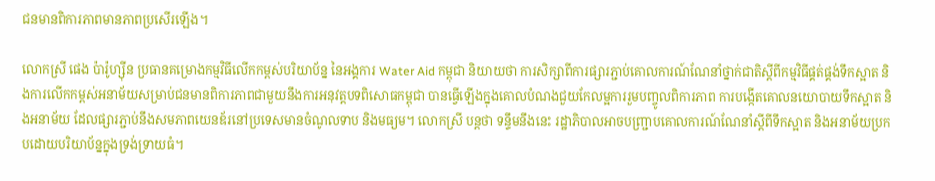ជនមានពិការភាពមានភាពប្រសើរឡើង។

លោកស្រី ផេង ប៉ារ៉ូហ្ស៊ីន ប្រធានគម្រោងកម្មវិធីលើកកម្ពស់បរិយាប័ន្ន នៃអង្គការ Water Aid កម្ពុជា និយាយថា ការសិក្សាពីការផ្សារភ្ជាប់គោលការណ៍ណែនាំថ្នាក់ជាតិស្តីពីកម្មវិធីផ្គត់ផ្គង់ទឹកស្អាត និងការលើកកម្ពស់អនាម័យសម្រាប់ជនមានពិការភាពជាមួយនឹងការអនុវត្តបទពិសោធកម្ពុជា បានធ្វើឡើងក្នុងគោលបំណងជួយកែលម្អការរួមបញ្ចូលពិការភាព ការបង្កើតគោលនយោបាយទឹកស្អាត និងអនាម័យ ដែលផ្សារភ្ជាប់នឹងសមភាពយេនឌ័រនៅប្រទេសមានចំណូលទាប និងមធ្យម។ លោកស្រី បន្តថា ទន្ទឹមនឹងនេះ រដ្ឋាភិបាលអាចបញ្ជ្រាបគោលការណ៍ណែនាំស្តីពីទឹកស្អាត និងអនាម័យប្រកបដោយបរិយាប័ន្នក្នុងទ្រង់ទ្រាយធំ។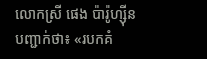លោកស្រី ផេង ប៉ារ៉ូហ្ស៊ីន បញ្ជាក់ថា៖ «របកគំ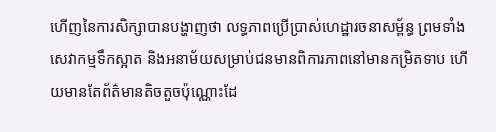ហើញនៃការសិក្សាបានបង្ហាញថា លទ្ធភាពប្រើប្រាស់ហេដ្ឋារចនាសម្ព័ន្ធ ព្រមទាំងសេវាកម្មទឹកស្អាត និងអនាម័យសម្រាប់ជនមានពិការភាពនៅមានកម្រិតទាប ហើយមានតែព័ត៌មានតិចតួចប៉ុណ្ណោះដែ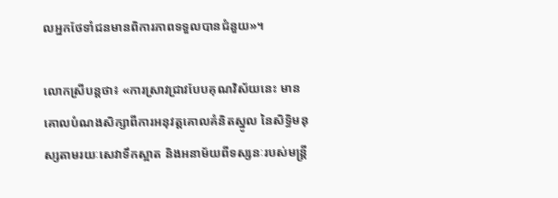លអ្នកថែទាំជនមានពិការភាពទទួលបានជំនួយ»។

លោកស្រីបន្តថា៖ «ការស្រាវជ្រាវបែបគុណវិស័យនេះ មានគោលបំណងសិក្សាពីការអនុវត្តគោលគំនិតស្នូល នៃសិទ្ធិមនុស្សតាមរយៈសេវាទឹកស្អាត និងអនាម័យពីទស្សនៈរបស់មន្ត្រី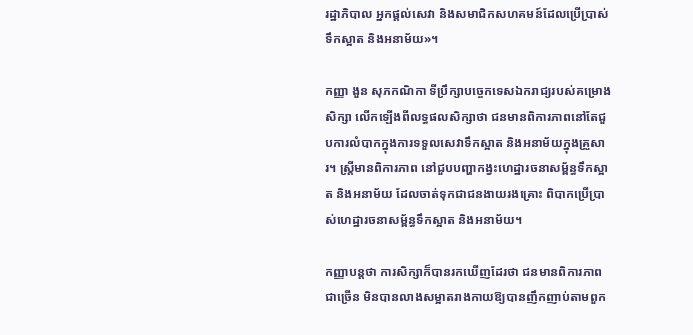រដ្ឋាភិបាល អ្នកផ្តល់សេវា និងសមាជិកសហគមន៍ដែលប្រើប្រាស់ទឹកស្អាត និងអនាម័យ»។

កញ្ញា ងួន សុភកណិកា ទីប្រឹក្សាបច្ចេកទេសឯករាជ្យរបស់គម្រោងសិក្សា លើកឡើងពីលទ្ធផលសិក្សាថា ជនមានពិការភាពនៅតែជួបការលំបាកក្នុងការទទួលសេវាទឹកស្អាត និងអនាម័យក្នុងគ្រួសារ។ ស្ត្រីមានពិការភាព នៅជួបបញ្ហាកង្វះហេដ្ឋារចនាសម្ព័ន្ធទឹកស្អាត និងអនាម័យ ដែលចាត់ទុកជាជនងាយរងគ្រោះ ពិបាកប្រើប្រាស់ហេដ្ឋារចនាសម្ព័ន្ធទឹកស្អាត និងអនាម័យ។

កញ្ញាបន្តថា ការសិក្សាក៏បានរកឃើញដែរថា ជនមានពិការភាពជាច្រើន មិនបានលាងសម្អាតរាងកាយឱ្យបានញឹកញាប់តាមពួក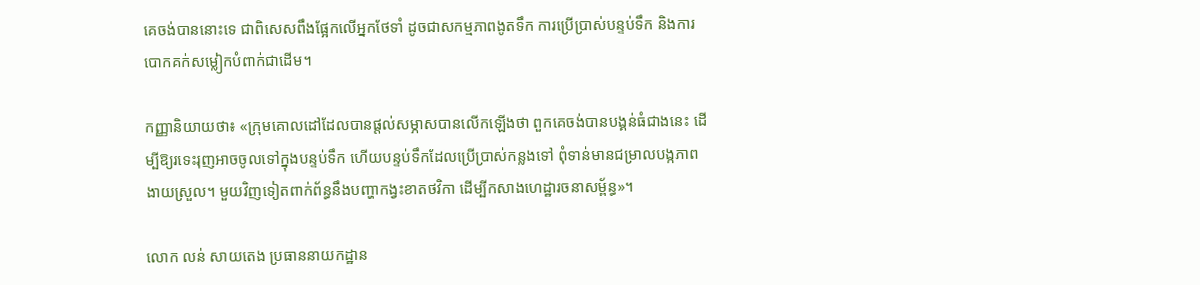គេចង់បាននោះទេ ជាពិសេសពឹងផ្អែកលើអ្នកថែទាំ ដូចជាសកម្មភាពងូតទឹក ការប្រើប្រាស់បន្ទប់ទឹក និងការបោកគក់សម្លៀកបំពាក់ជាដើម។

កញ្ញានិយាយថា៖ «ក្រុមគោលដៅដែលបានផ្តល់សម្ភាសបានលើកឡើងថា ពួកគេចង់បានបង្គន់ធំជាងនេះ ដើម្បីឱ្យរទេះរុញអាចចូលទៅក្នុងបន្ទប់ទឹក ហើយបន្ទប់ទឹកដែលប្រើប្រាស់កន្លងទៅ ពុំទាន់មានជម្រាលបង្កភាពងាយស្រួល។ មួយវិញទៀតពាក់ព័ន្ធនឹងបញ្ហាកង្វះខាតថវិកា ដើម្បីកសាងហេដ្ឋារចនាសម្ព័ន្ធ»។

លោក លន់ សាយតេង ប្រធាននាយកដ្ឋាន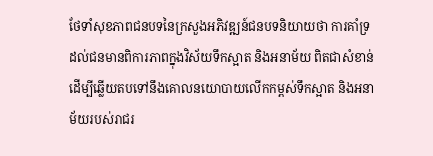ថែទាំសុខភាពជនបទនៃក្រសួងអភិវឌ្ឍន៍ជនបទនិយាយថា ការគាំទ្រដល់ជនមានពិការភាពក្នុងវិស័យទឹកស្អាត និងអនាម័យ ពិតជាសំខាន់ ដើម្បីឆ្លើយតបទៅនឹងគោលនយោបាយលើកកម្ពស់ទឹកស្អាត និងអនាម័យរបស់រាជរ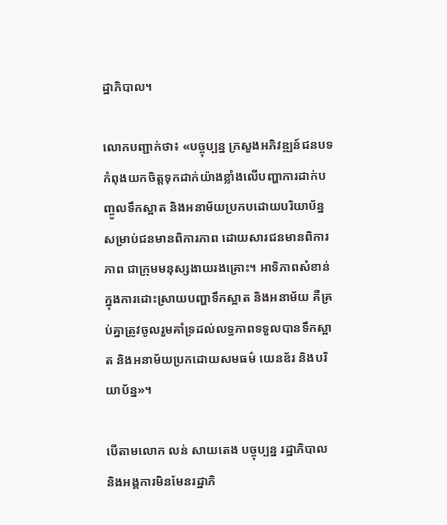ដ្ឋាភិបាល។

លោកបញ្ជាក់ថា៖ «បច្ចុប្បន្ន ក្រសួងអភិវឌ្ឍន៍ជនបទកំពុងយកចិត្តទុកដាក់យ៉ាងខ្លាំងលើបញ្ហាការដាក់បញ្ចូលទឹកស្អាត និងអនាម័យប្រកបដោយបរិយាប័ន្ន សម្រាប់ជនមានពិការភាព ដោយសារជនមានពិការភាព ជាក្រុមមនុស្សងាយរងគ្រោះ។ អាទិភាពសំខាន់ក្នុងការដោះស្រាយបញ្ហាទឹកស្អាត និងអនាម័យ គឺគ្រប់គ្នាត្រូវចូលរួមគាំទ្រដល់លទ្ធភាពទទួលបានទឹកស្អាត និងអនាម័យប្រកដោយសមធម៌ យេនឌ័រ និងបរិយាប័ន្ន»។

បើតាមលោក លន់ សាយតេង បច្ចុប្បន្ន រដ្ឋាភិបាល និងអង្គការមិនមែនរដ្ឋាភិ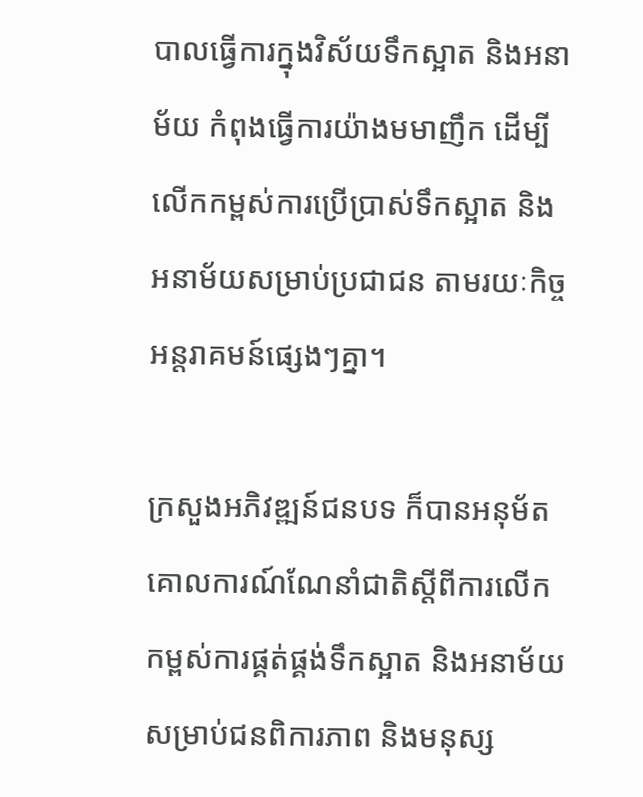បាលធ្វើការក្នុងវិស័យទឹកស្អាត និងអនាម័យ កំពុងធ្វើការយ៉ាងមមាញឹក ដើម្បីលើកកម្ពស់ការប្រើប្រាស់ទឹកស្អាត និងអនាម័យសម្រាប់ប្រជាជន តាមរយៈកិច្ចអន្តរាគមន៍ផ្សេងៗគ្នា។

ក្រសួងអភិវឌ្ឍន៍ជនបទ ក៏បានអនុម័តគោលការណ៍ណែនាំជាតិស្ដីពីការលើកកម្ពស់ការផ្គត់ផ្គង់ទឹកស្អាត និងអនាម័យ សម្រាប់ជនពិការភាព និងមនុស្ស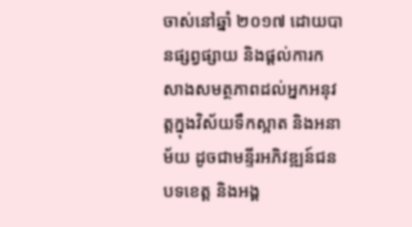ចាស់នៅឆ្នាំ ២០១៧ ដោយបានផ្សព្វផ្សាយ និងផ្ដល់ការកសាងសមត្ថភាពដល់អ្នកអនុវត្តក្នុងវិស័យទឹកស្អាត និងអនាម័យ ដូចជាមន្ទីរអភិវឌ្ឍន៍ជនបទខេត្ត និងអង្គ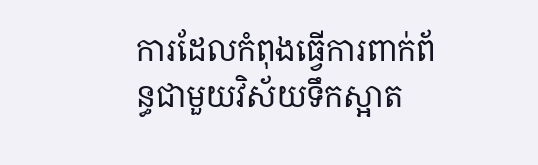ការដែលកំពុងធ្វើការពាក់ព័ន្ធជាមួយវិស័យទឹកស្អាត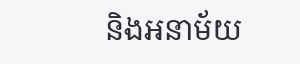និងអនាម័យ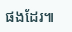ផងដែរ៕